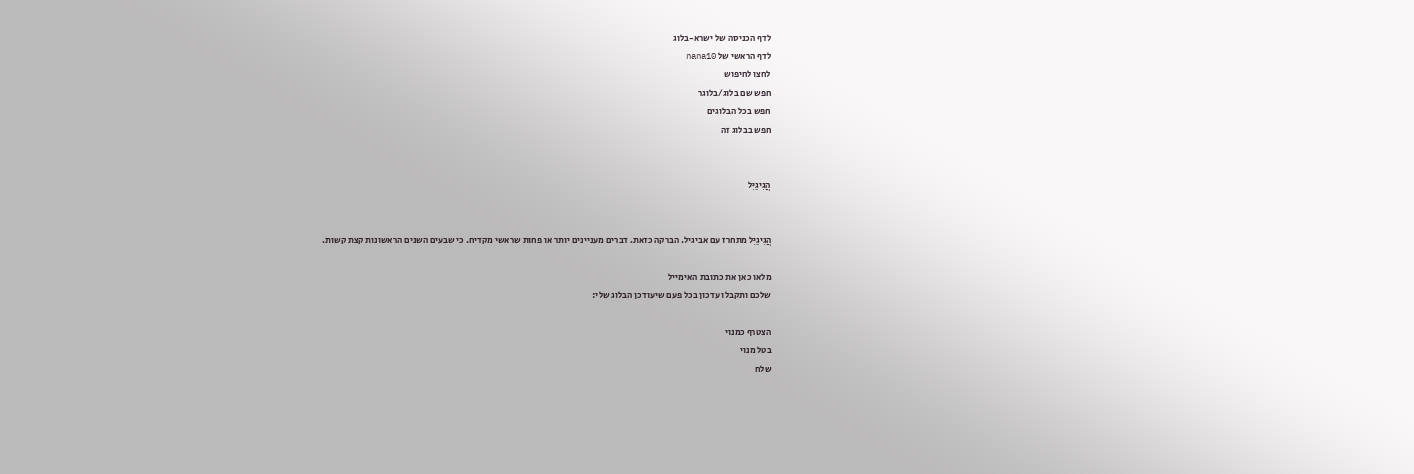לדף הכניסה של ישרא-בלוג
לדף הראשי של nana10
לחצו לחיפוש
חפש שם בלוג/בלוגר
חפש בכל הבלוגים
חפש בבלוג זה


הֲגִיגַיִּל


הֲגִיגַיִּל מתחרז עם אביגיל. הברקה כזאת. דברים מעניינים יותר או פחות שראשי מקדיח. כי שבעים השנים הראשונות קצת קשות.

מלאו כאן את כתובת האימייל
שלכם ותקבלו עדכון בכל פעם שיעודכן הבלוג שלי:

הצטרף כמנוי
בטל מנוי
שלח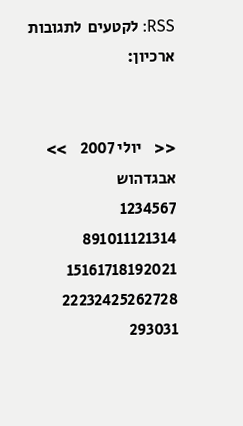RSS: לקטעים  לתגובות
ארכיון:


<<    יולי 2007    >>
אבגדהוש
1234567
891011121314
15161718192021
22232425262728
293031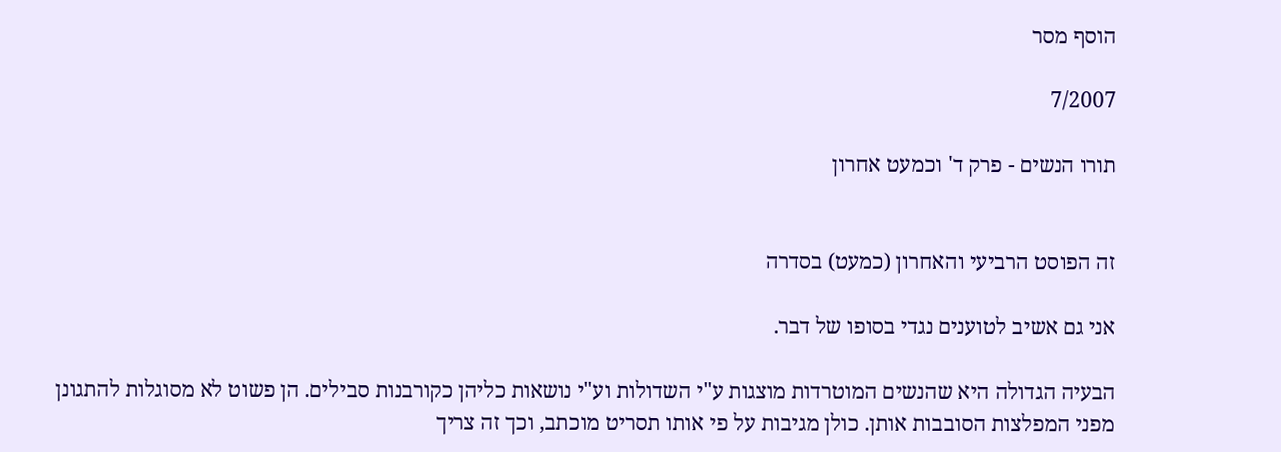הוסף מסר

7/2007

תורו הנשים - פרק ד' וכמעט אחרון


זה הפוסט הרביעי והאחרון (כמעט) בסדרה

אני גם אשיב לטוענים נגדי בסופו של דבר.

הבעיה הגדולה היא שהנשים המוטרדות מוצגות ע"י השדולות וע"י נושאות כליהן כקורבנות סבילים. הן פשוט לא מסוגלות להתגונן מפני המפלצות הסובבות אותן. כולן מגיבות על פי אותו תסריט מוכתב, וכך זה צריך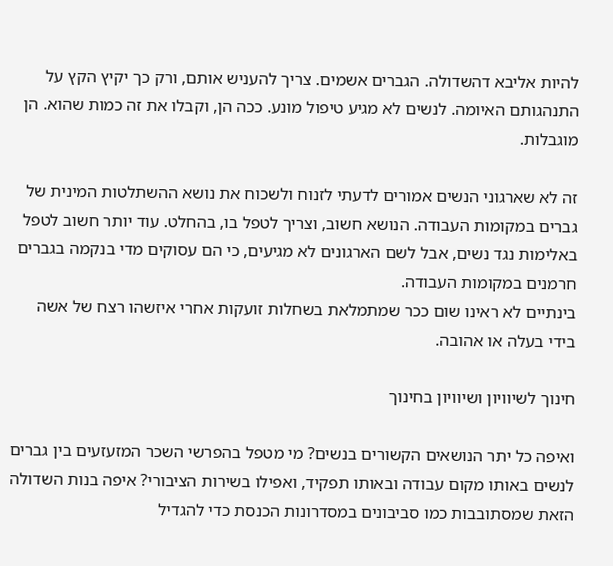להיות אליבא דהשדולה. הגברים אשמים. צריך להעניש אותם, ורק כך יקיץ הקץ על התנהגותם האיומה. לנשים לא מגיע טיפול מונע. ככה הן, וקבלו את זה כמות שהוא. הן מוגבלות.

זה לא שארגוני הנשים אמורים לדעתי לזנוח ולשכוח את נושא ההשתלטות המינית של גברים במקומות העבודה. הנושא חשוב, וצריך לטפל בו, בהחלט. עוד יותר חשוב לטפל באלימות נגד נשים, אבל לשם הארגונים לא מגיעים, כי הם עסוקים מדי בנקמה בגברים חרמנים במקומות העבודה.
בינתיים לא ראינו שום ככר שמתמלאת בשחלות זועקות אחרי איזשהו רצח של אשה בידי בעלה או אהובה.

חינוך לשיוויון ושיוויון בחינוך

ואיפה כל יתר הנושאים הקשורים בנשים? מי מטפל בהפרשי השכר המזעזעים בין גברים לנשים באותו מקום עבודה ובאותו תפקיד, ואפילו בשירות הציבורי? איפה בנות השדולה הזאת שמסתובבות כמו סביבונים במסדרונות הכנסת כדי להגדיל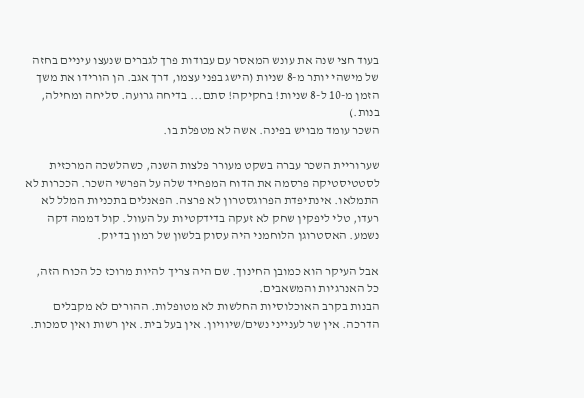בעוד חצי שנה את עונש המאסר עם עבודות פרך לגברים שנעצו עיניים בחזה של מישהי יותר מ-8 שניות (הישג בפני עצמו, דרך אגב. הן הורידו את משך הזמן מ-10 ל-8 שניות! בחקיקה! סתם... בדיחה גרועה. סליחה ומחילה, בנות.)
השכר עומד מבויש בפינה. אשה לא מטפלת בו.

שערוריית השכר עברה בשקט מעורר פלצות השנה, כשהלשכה המרכזית לסטטיסטיקה פרסמה את הדוח המפחיד שלה על הפרשי השכר. הככרות לא התמלאו. אינתיפדת הפרוגסטרון לא פרצה. הפאנלים בתכניות המלל לא רעדו, טלי ליפקין שחק לא זעקה בדידקטיות על העוול. קול דממה דקה נשמע. האסטרוגן הלוחמני היה עסוק בלשון של רמון בדיוק.

אבל העיקר הוא כמובן החינוך. שם היה צריך להיות מרוכז כל הכוח הזה, כל האנרגיות והמשאבים.
הבנות בקרב האוכלוסיות החלשות לא מטופלות. ההורים לא מקבלים הדרכה. אין שר לענייני נשים/שיוויון. אין בעל בית. אין רשות ואין סמכות.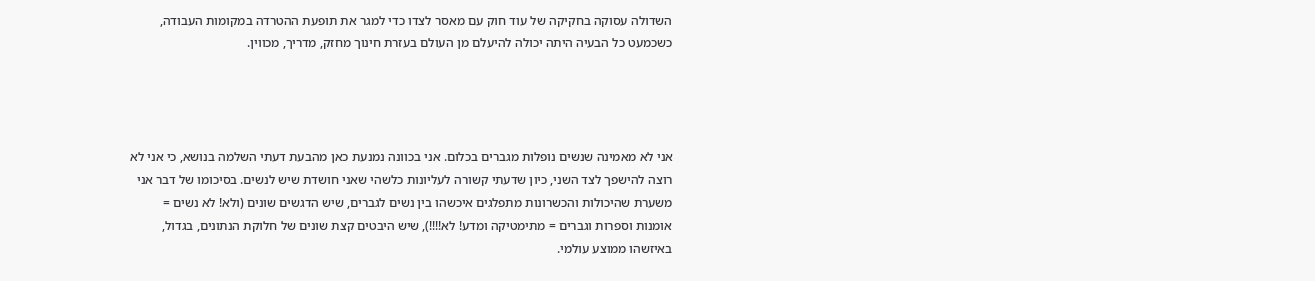השדולה עסוקה בחקיקה של עוד חוק עם מאסר לצדו כדי למגר את תופעת ההטרדה במקומות העבודה, כשכמעט כל הבעיה היתה יכולה להיעלם מן העולם בעזרת חינוך מחזק, מדריך, מכווין.




אני לא מאמינה שנשים נופלות מגברים בכלום. אני בכוונה נמנעת כאן מהבעת דעתי השלמה בנושא, כי אני לא רוצה להישפך לצד השני, כיון שדעתי קשורה לעליונות כלשהי שאני חושדת שיש לנשים. בסיכומו של דבר אני משערת שהיכולות והכשרונות מתפלגים איכשהו בין נשים לגברים, שיש הדגשים שונים (ולא! לא נשים = אומנות וספרות וגברים = מתימטיקה ומדע! לא!!!!), שיש היבטים קצת שונים של חלוקת הנתונים, בגדול, באיזשהו ממוצע עולמי.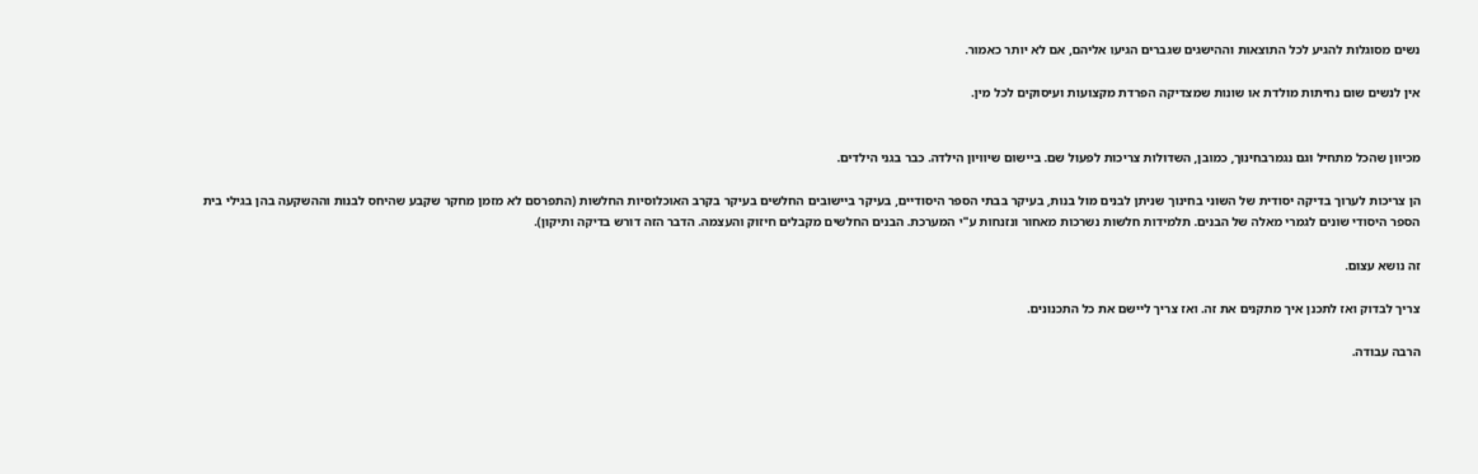נשים מסוגלות להגיע לכל התוצאות וההישגים שגברים הגיעו אליהם, אם לא יותר כאמור.

אין לנשים שום נחיתות מולדת או שונות שמצדיקה הפרדת מקצועות ועיסוקים לכל מין.


מכיוון שהכל מתחיל וגם נגמרבחינוך, כמובן, השדולות צריכות לפעול שם. ביישום שיוויון הילדה. כבר בגני הילדים.

הן צריכות לערוך בדיקה יסודית של השוני בחינוך שניתן לבנים מול בנות, בעיקר בבתי הספר היסודיים, בעיקר ביישובים החלשים בעיקר בקרב האוכלוסיות החלשות (התפרסם לא מזמן מחקר שקבע שהיחס לבנות וההשקעה בהן בגילי בית הספר היסודי שונים לגמרי מאלה של הבנים. תלמידות חלשות נשרכות מאחור ונזנחות ע"י המערכת. הבנים החלשים מקבלים חיזוק והעצמה. הדבר הזה דורש בדיקה ותיקון).

זה נושא עצום.

צריך לבדוק ואז לתכנן איך מתקנים את זה. ואז צריך ליישם את כל התכנונים.

הרבה עבודה.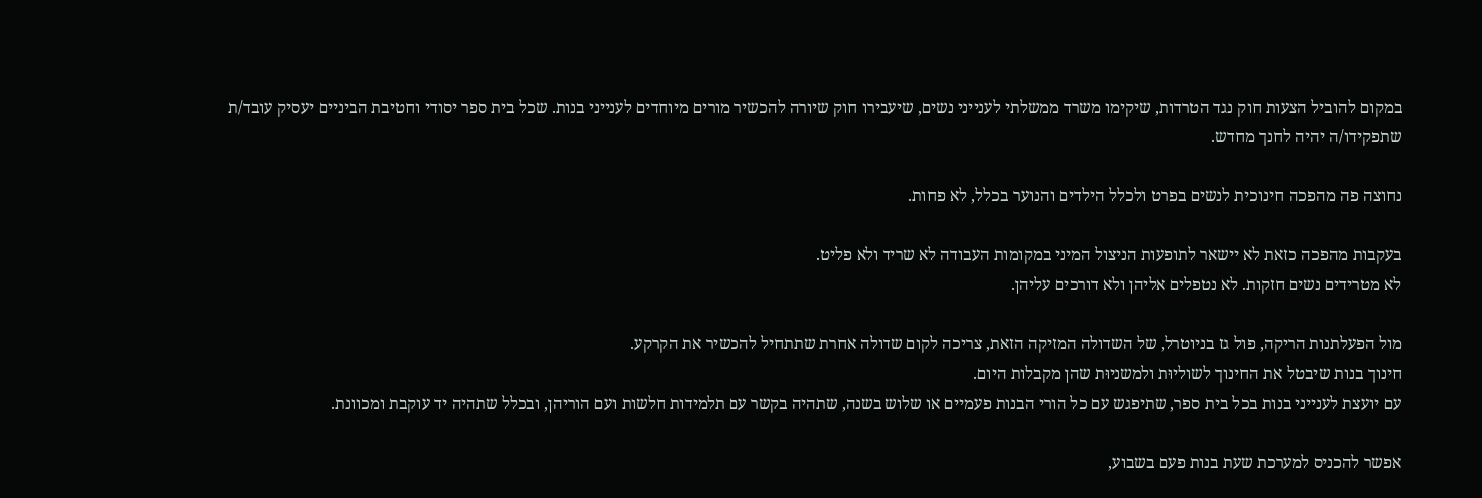במקום להוביל הצעות חוק נגד הטרדות, שיקימו משרד ממשלתי לענייני נשים, שיעבירו חוק שיורה להכשיר מורים מיוחדים לענייני בנות. שכל בית ספר יסודי וחטיבת הביניים יעסיק עובד/ת שתפקידו/ה יהיה לחנך מחדש.

נחוצה פה מהפכה חינוכית לנשים בפרט ולכלל הילדים והנוער בכלל, לא פחות.

בעקבות מהפכה כזאת לא יישאר לתופעות הניצול המיני במקומות העבודה לא שריד ולא פליט.
לא מטרידים נשים חזקות. לא נטפלים אליהן ולא דורכים עליהן.

מול הפעלתנות הריקה, פול גז בניוטרל, של השדולה המזיקה הזאת, צריכה לקום שדולה אחרת שתתחיל להכשיר את הקרקע.
חינוך בנות שיבטל את החינוך לשוליוּת ולמשניוּת שהן מקבלות היום.
עם יועצת לענייני בנות בכל בית ספר, שתיפגש עם כל הורי הבנות פעמיים או שלוש בשנה, שתהיה בקשר עם תלמידות חלשות ועם הוריהן, ובכלל שתהיה יד עוקבת ומכוונת.

אפשר להכניס למערכת שעת בנות פעם בשבוע,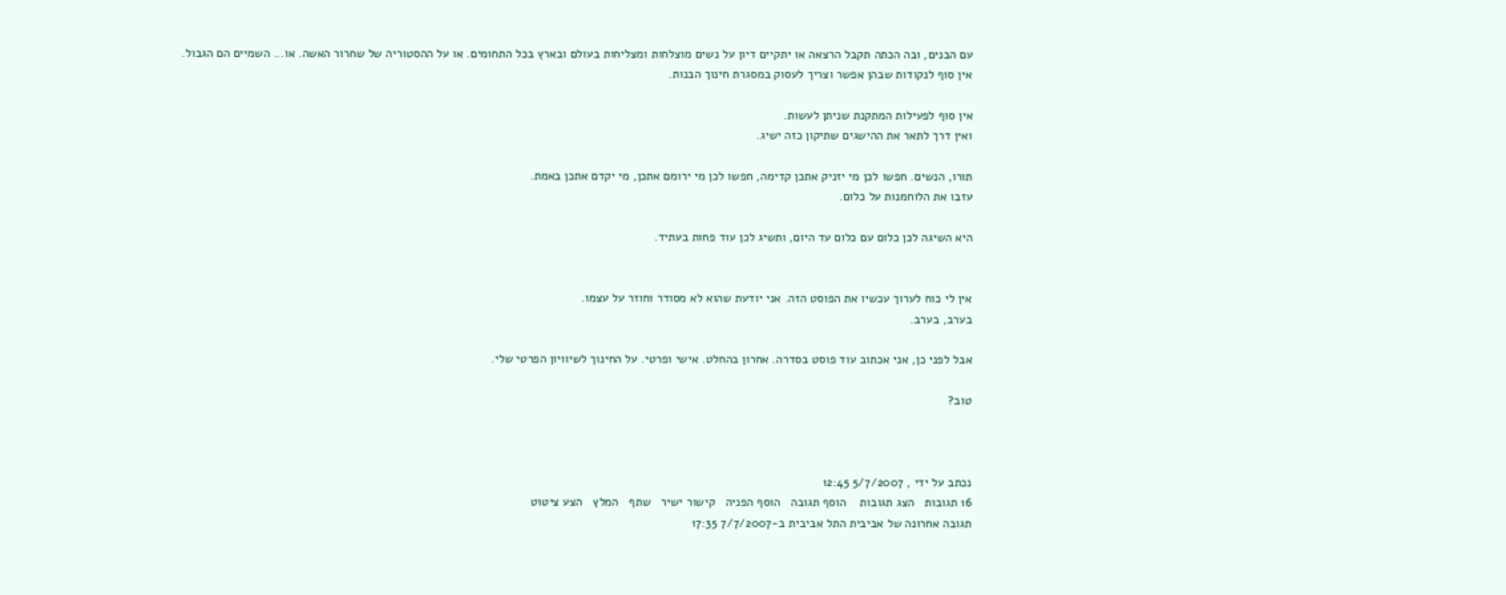עם הבנים, ובה הכתה תקבל הרצאה או יתקיים דיון על נשים מוצלחות ומצליחות בעולם ובארץ בכל התחומים. או על ההסטוריה של שחרור האשה. או... השמיים הם הגבול.
אין סוף לנקודות שבהן אפשר וצריך לעסוק במסגרת חינוך הבנות.

אין סוף לפעילות המתקנת שניתן לעשות.
ואין דרך לתאר את ההישגים שתיקון כזה ישיג.

תורו, הנשים. חפשו לכן מי יזניק אתכן קדימה, חפשו לכן מי ירומם אתכן, מי יקדם אתכן באמת.
עזבו את הלוחמנות על כלום.

היא השיגה לכן כלום עם כלום עד היום, ותשיג לכן עוד פחות בעתיד.


אין לי כוח לערוך עכשיו את הפוסט הזה. אני יודעת שהוא לא מסודר וחוזר על עצמו.
בערב, בערב.

אבל לפני כן, אני אכתוב עוד פוסט בסדרה. אחרון בהחלט. אישי ופרטי. על החינוך לשיוויון הפרטי שלי.

טוב?



נכתב על ידי , 5/7/2007 12:45
16 תגובות   הצג תגובות    הוסף תגובה   הוסף הפניה   קישור ישיר   שתף   המלץ   הצע ציטוט
תגובה אחרונה של אביבית התל אביבית ב-7/7/2007 17:35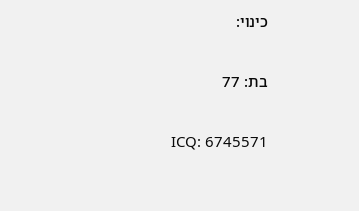כינוי:

בת: 77

ICQ: 6745571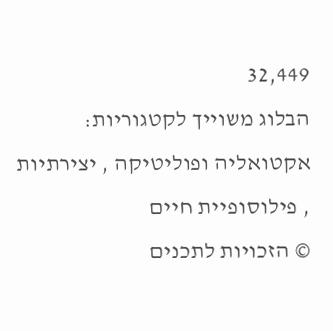32,449
הבלוג משוייך לקטגוריות: אקטואליה ופוליטיקה , יצירתיות , פילוסופיית חיים
© הזכויות לתכנים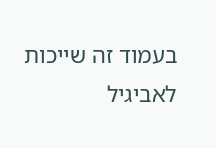בעמוד זה שייכות לאביגיל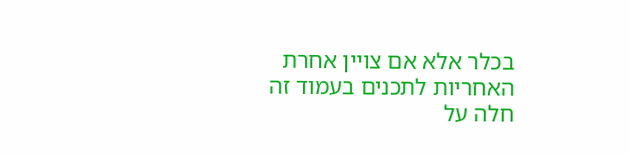בכלר אלא אם צויין אחרת
האחריות לתכנים בעמוד זה חלה על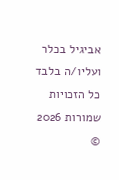אביגיל בכלר ועליו/ה בלבד
כל הזכויות שמורות 2026 ©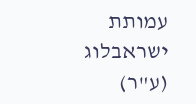עמותת ישראבלוג (ע"ר)